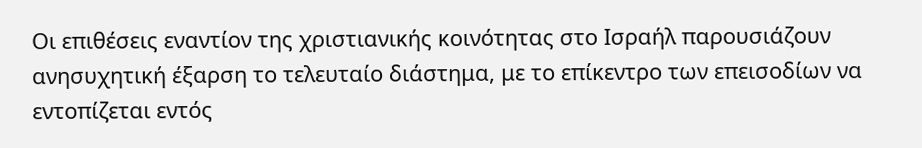Οι επιθέσεις εναντίον της χριστιανικής κοινότητας στο Ισραήλ παρουσιάζουν ανησυχητική έξαρση το τελευταίο διάστημα, με το επίκεντρο των επεισοδίων να εντοπίζεται εντός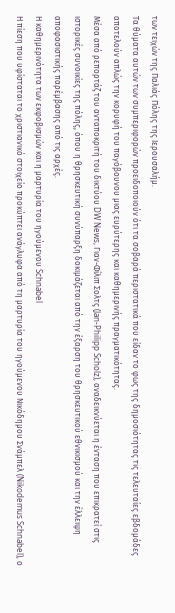των τειχών της Παλιάς Πόλης της Ιερουσαλήμ.
Τα θύματα αυτών των συμπεριφορών προειδοποιούν ότι τα σοβαρά περιστατικά που είδαν το φως της δημοσιότητας τις τελευταίες εβδομάδες αποτελούν απλώς την κορυφή του παγόβουνου μιας ευρύτερης και καθημερινής πραγματικότητας.
Μέσα από ρεπορτάζ του ανταποκριτή του δικτύου DW News, Γιαν-Φίλιπ Σολτς (Jan-Philipp Scholz), αναδεικνύεται η ένταση που επικρατεί στις ιστορικές συνοικίες της πόλης, όπου η θρησκευτική συνύπαρξη δοκιμάζεται από την έξαρση του θρησκευτικού εθνικισμού και την έλλειψη αποφασιστικής παρέμβασης από τις αρχές.
Η καθημερινότητα των εκφοβισμών και η μαρτυρία του ηγούμενου Schnabel
Η πίεση που υφίσταται το χριστιανικό στοιχείο προκύπτει ανάγλυφα από τη μαρτυρία του ηγούμενου Νικόδημου Σνάμπελ (Nikodemus Schnabel), ο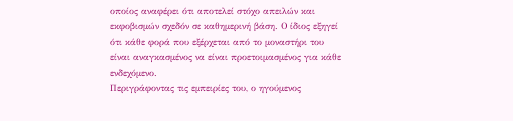οποίος αναφέρει ότι αποτελεί στόχο απειλών και εκφοβισμών σχεδόν σε καθημερινή βάση. Ο ίδιος εξηγεί ότι κάθε φορά που εξέρχεται από το μοναστήρι του είναι αναγκασμένος να είναι προετοιμασμένος για κάθε ενδεχόμενο.
Περιγράφοντας τις εμπειρίες του, ο ηγούμενος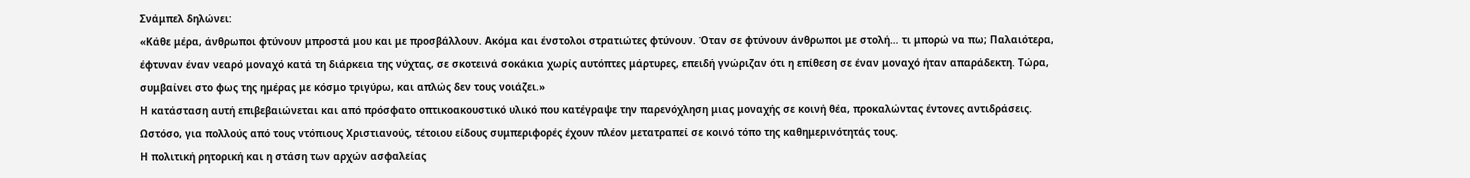Σνάμπελ δηλώνει:
«Κάθε μέρα, άνθρωποι φτύνουν μπροστά μου και με προσβάλλουν. Ακόμα και ένστολοι στρατιώτες φτύνουν. Όταν σε φτύνουν άνθρωποι με στολή… τι μπορώ να πω; Παλαιότερα, έφτυναν έναν νεαρό μοναχό κατά τη διάρκεια της νύχτας, σε σκοτεινά σοκάκια χωρίς αυτόπτες μάρτυρες, επειδή γνώριζαν ότι η επίθεση σε έναν μοναχό ήταν απαράδεκτη. Τώρα, συμβαίνει στο φως της ημέρας με κόσμο τριγύρω, και απλώς δεν τους νοιάζει.»
Η κατάσταση αυτή επιβεβαιώνεται και από πρόσφατο οπτικοακουστικό υλικό που κατέγραψε την παρενόχληση μιας μοναχής σε κοινή θέα, προκαλώντας έντονες αντιδράσεις. Ωστόσο, για πολλούς από τους ντόπιους Χριστιανούς, τέτοιου είδους συμπεριφορές έχουν πλέον μετατραπεί σε κοινό τόπο της καθημερινότητάς τους.
Η πολιτική ρητορική και η στάση των αρχών ασφαλείας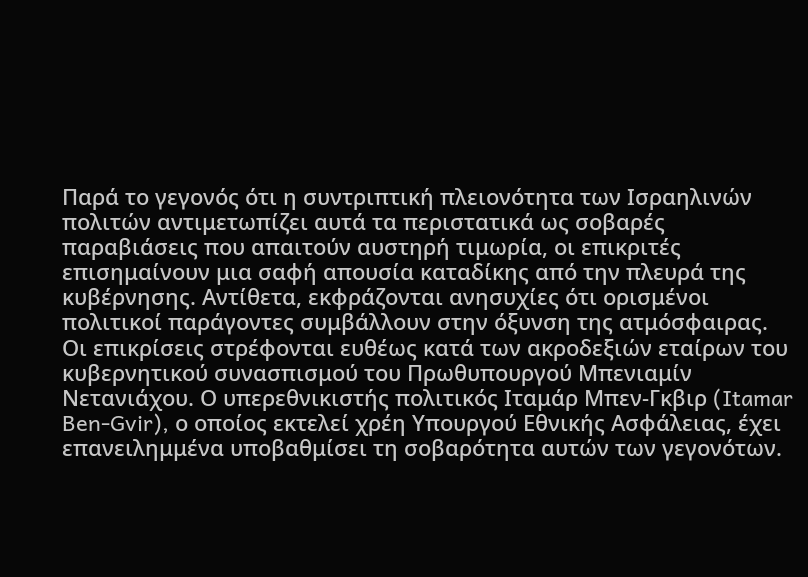Παρά το γεγονός ότι η συντριπτική πλειονότητα των Ισραηλινών πολιτών αντιμετωπίζει αυτά τα περιστατικά ως σοβαρές παραβιάσεις που απαιτούν αυστηρή τιμωρία, οι επικριτές επισημαίνουν μια σαφή απουσία καταδίκης από την πλευρά της κυβέρνησης. Αντίθετα, εκφράζονται ανησυχίες ότι ορισμένοι πολιτικοί παράγοντες συμβάλλουν στην όξυνση της ατμόσφαιρας.
Οι επικρίσεις στρέφονται ευθέως κατά των ακροδεξιών εταίρων του κυβερνητικού συνασπισμού του Πρωθυπουργού Μπενιαμίν Νετανιάχου. Ο υπερεθνικιστής πολιτικός Ιταμάρ Μπεν-Γκβιρ (Itamar Ben-Gvir), ο οποίος εκτελεί χρέη Υπουργού Εθνικής Ασφάλειας, έχει επανειλημμένα υποβαθμίσει τη σοβαρότητα αυτών των γεγονότων.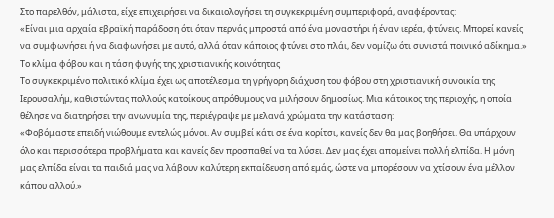Στο παρελθόν, μάλιστα, είχε επιχειρήσει να δικαιολογήσει τη συγκεκριμένη συμπεριφορά, αναφέροντας:
«Είναι μια αρχαία εβραϊκή παράδοση ότι όταν περνάς μπροστά από ένα μοναστήρι ή έναν ιερέα, φτύνεις. Μπορεί κανείς να συμφωνήσει ή να διαφωνήσει με αυτό, αλλά όταν κάποιος φτύνει στο πλάι, δεν νομίζω ότι συνιστά ποινικό αδίκημα.»
Το κλίμα φόβου και η τάση φυγής της χριστιανικής κοινότητας
Το συγκεκριμένο πολιτικό κλίμα έχει ως αποτέλεσμα τη γρήγορη διάχυση του φόβου στη χριστιανική συνοικία της Ιερουσαλήμ, καθιστώντας πολλούς κατοίκους απρόθυμους να μιλήσουν δημοσίως. Μια κάτοικος της περιοχής, η οποία θέλησε να διατηρήσει την ανωνυμία της, περιέγραψε με μελανά χρώματα την κατάσταση:
«Φοβόμαστε επειδή νιώθουμε εντελώς μόνοι. Αν συμβεί κάτι σε ένα κορίτσι, κανείς δεν θα μας βοηθήσει. Θα υπάρχουν όλο και περισσότερα προβλήματα και κανείς δεν προσπαθεί να τα λύσει. Δεν μας έχει απομείνει πολλή ελπίδα. Η μόνη μας ελπίδα είναι τα παιδιά μας να λάβουν καλύτερη εκπαίδευση από εμάς, ώστε να μπορέσουν να χτίσουν ένα μέλλον κάπου αλλού.»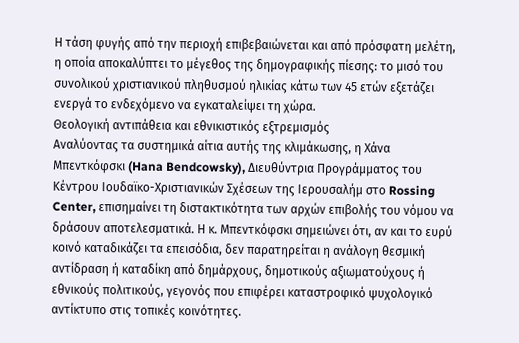Η τάση φυγής από την περιοχή επιβεβαιώνεται και από πρόσφατη μελέτη, η οποία αποκαλύπτει το μέγεθος της δημογραφικής πίεσης: το μισό του συνολικού χριστιανικού πληθυσμού ηλικίας κάτω των 45 ετών εξετάζει ενεργά το ενδεχόμενο να εγκαταλείψει τη χώρα.
Θεολογική αντιπάθεια και εθνικιστικός εξτρεμισμός
Αναλύοντας τα συστημικά αίτια αυτής της κλιμάκωσης, η Χάνα Μπεντκόφσκι (Hana Bendcowsky), Διευθύντρια Προγράμματος του Κέντρου Ιουδαϊκο-Χριστιανικών Σχέσεων της Ιερουσαλήμ στο Rossing Center, επισημαίνει τη διστακτικότητα των αρχών επιβολής του νόμου να δράσουν αποτελεσματικά. Η κ. Μπεντκόφσκι σημειώνει ότι, αν και το ευρύ κοινό καταδικάζει τα επεισόδια, δεν παρατηρείται η ανάλογη θεσμική αντίδραση ή καταδίκη από δημάρχους, δημοτικούς αξιωματούχους ή εθνικούς πολιτικούς, γεγονός που επιφέρει καταστροφικό ψυχολογικό αντίκτυπο στις τοπικές κοινότητες.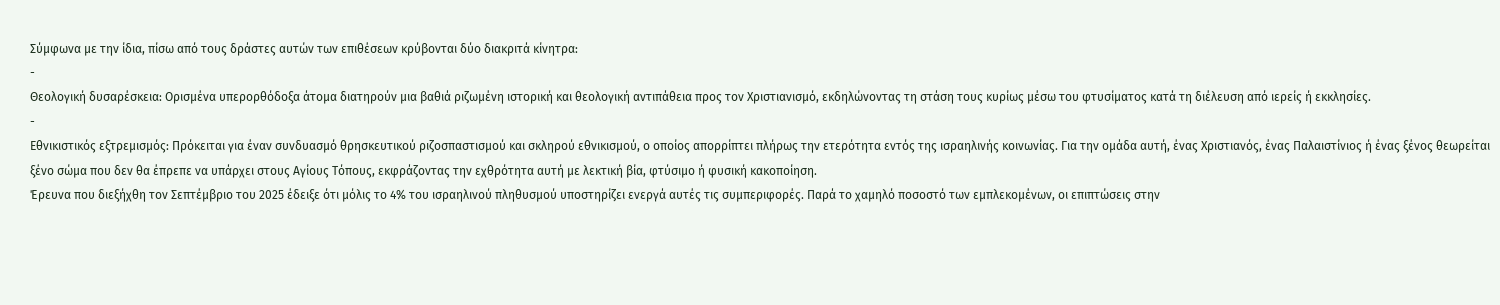Σύμφωνα με την ίδια, πίσω από τους δράστες αυτών των επιθέσεων κρύβονται δύο διακριτά κίνητρα:
-
Θεολογική δυσαρέσκεια: Ορισμένα υπερορθόδοξα άτομα διατηρούν μια βαθιά ριζωμένη ιστορική και θεολογική αντιπάθεια προς τον Χριστιανισμό, εκδηλώνοντας τη στάση τους κυρίως μέσω του φτυσίματος κατά τη διέλευση από ιερείς ή εκκλησίες.
-
Εθνικιστικός εξτρεμισμός: Πρόκειται για έναν συνδυασμό θρησκευτικού ριζοσπαστισμού και σκληρού εθνικισμού, ο οποίος απορρίπτει πλήρως την ετερότητα εντός της ισραηλινής κοινωνίας. Για την ομάδα αυτή, ένας Χριστιανός, ένας Παλαιστίνιος ή ένας ξένος θεωρείται ξένο σώμα που δεν θα έπρεπε να υπάρχει στους Αγίους Τόπους, εκφράζοντας την εχθρότητα αυτή με λεκτική βία, φτύσιμο ή φυσική κακοποίηση.
Έρευνα που διεξήχθη τον Σεπτέμβριο του 2025 έδειξε ότι μόλις το 4% του ισραηλινού πληθυσμού υποστηρίζει ενεργά αυτές τις συμπεριφορές. Παρά το χαμηλό ποσοστό των εμπλεκομένων, οι επιπτώσεις στην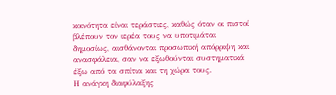κοινότητα είναι τεράστιες, καθώς όταν οι πιστοί βλέπουν τον ιερέα τους να υποτιμάται δημοσίως, αισθάνονται προσωπική απόρριψη και ανασφάλεια, σαν να εξωθούνται συστηματικά έξω από τα σπίτια και τη χώρα τους.
Η ανάγκη διαφύλαξης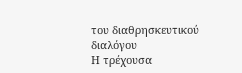του διαθρησκευτικού διαλόγου
Η τρέχουσα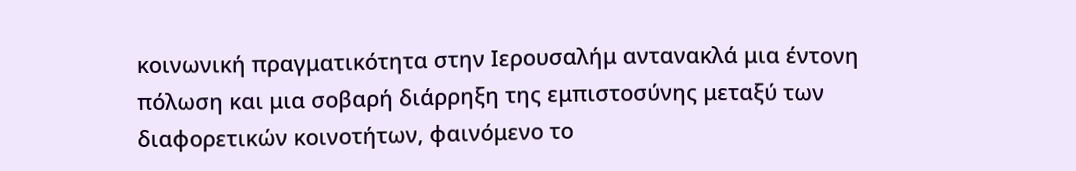κοινωνική πραγματικότητα στην Ιερουσαλήμ αντανακλά μια έντονη πόλωση και μια σοβαρή διάρρηξη της εμπιστοσύνης μεταξύ των διαφορετικών κοινοτήτων, φαινόμενο το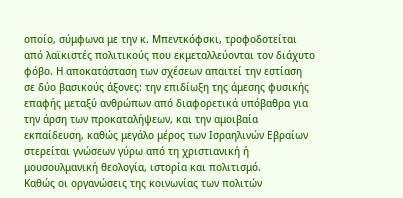οποίο, σύμφωνα με την κ. Μπεντκόφσκι, τροφοδοτείται από λαϊκιστές πολιτικούς που εκμεταλλεύονται τον διάχυτο φόβο. Η αποκατάσταση των σχέσεων απαιτεί την εστίαση σε δύο βασικούς άξονες: την επιδίωξη της άμεσης φυσικής επαφής μεταξύ ανθρώπων από διαφορετικά υπόβαθρα για την άρση των προκαταλήψεων, και την αμοιβαία εκπαίδευση, καθώς μεγάλο μέρος των Ισραηλινών Εβραίων στερείται γνώσεων γύρω από τη χριστιανική ή μουσουλμανική θεολογία, ιστορία και πολιτισμό.
Καθώς οι οργανώσεις της κοινωνίας των πολιτών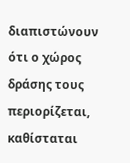διαπιστώνουν ότι ο χώρος δράσης τους περιορίζεται, καθίσταται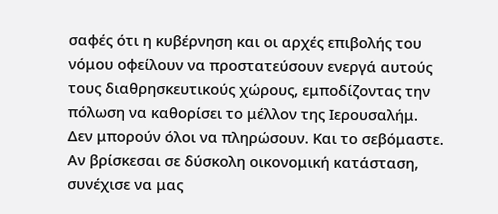σαφές ότι η κυβέρνηση και οι αρχές επιβολής του νόμου οφείλουν να προστατεύσουν ενεργά αυτούς τους διαθρησκευτικούς χώρους, εμποδίζοντας την πόλωση να καθορίσει το μέλλον της Ιερουσαλήμ.
Δεν μπορούν όλοι να πληρώσουν. Και το σεβόμαστε.
Αν βρίσκεσαι σε δύσκολη οικονομική κατάσταση, συνέχισε να μας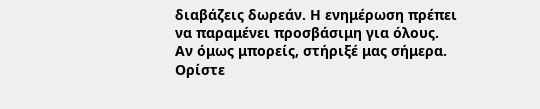διαβάζεις δωρεάν. Η ενημέρωση πρέπει να παραμένει προσβάσιμη για όλους.
Αν όμως μπορείς, στήριξέ μας σήμερα. Ορίστε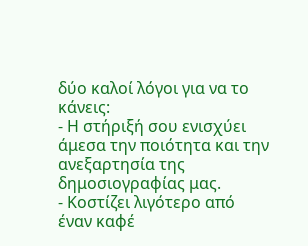δύο καλοί λόγοι για να το κάνεις:
- Η στήριξή σου ενισχύει άμεσα την ποιότητα και την ανεξαρτησία της δημοσιογραφίας μας.
- Κοστίζει λιγότερο από έναν καφέ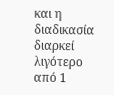και η διαδικασία διαρκεί λιγότερο από 1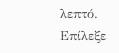λεπτό.
Επίλεξε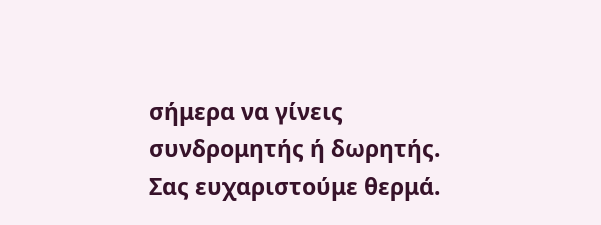σήμερα να γίνεις συνδρομητής ή δωρητής.
Σας ευχαριστούμε θερμά.